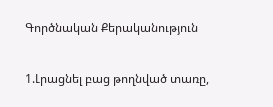Գործնական Քերականություն

1.Լրացնել բաց թողնված տառը,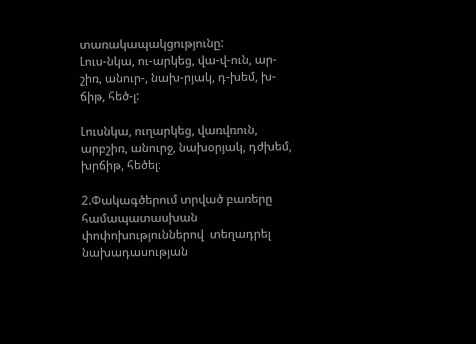տառակապակցությունը:                                                             Լուս-նկա, ու-արկեց, վա-վ-ուն, ար-շիռ, անուր-, նախ-րյակ, դ-խեմ, խ-ճիթ, հեծ-լ:

Լուսնկա, ուղարկեց, վառվռուն, արբշիռ, անուրջ, նախօրյակ, դժխեմ, խրճիթ, հեծել։

2.Փակագծերում տրված բառերը համապատասխան փոփոխություններով  տեղադրել նախադասության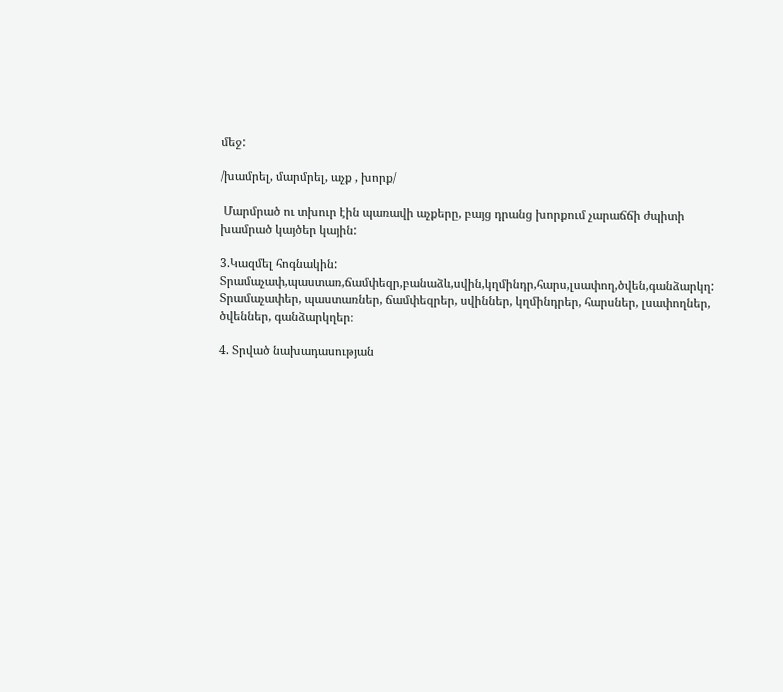մեջ:

/խամրել, մարմրել, աչք , խորք/

 Մարմրած ու տխուր էին պառավի աչքերը, բայց դրանց խորքում չարաճճի ժպիտի խամրած կայծեր կային:

3.Կազմել հոգնակին:  Տրամաչափ,պաստառ,ճամփեզր,բանաձև,սվին,կղմինդր,հարս,լսափող,ծվեն,գանձարկղ:
Տրամաչափեր, պաստառներ, ճամփեզրեր, սվիններ, կղմինդրեր, հարսներ, լսափողներ, ծվեններ, գանձարկղեր։

4. Տրված նախադասության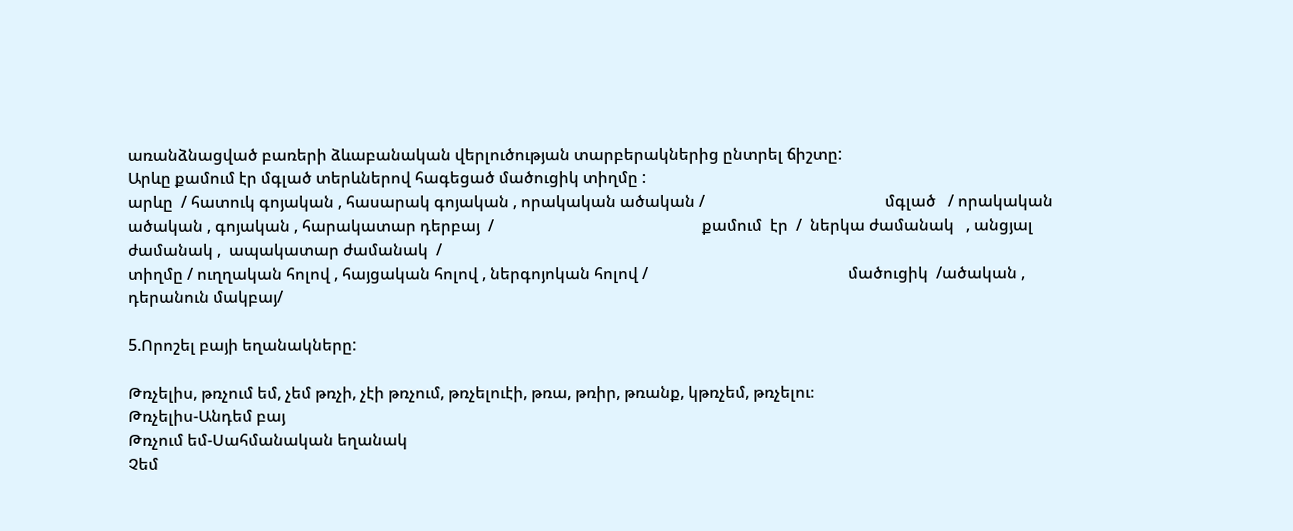առանձնացված բառերի ձևաբանական վերլուծության տարբերակներից ընտրել ճիշտը:                                                                                                                 Արևը քամում էր մգլած տերևներով հագեցած մածուցիկ տիղմը :
արևը  / հատուկ գոյական , հասարակ գոյական , որակական ածական /                                             մգլած   / որակական ածական , գոյական , հարակատար դերբայ  /                                                    քամում  էր  /  ներկա ժամանակ   , անցյալ ժամանակ ,  ապակատար ժամանակ  /
տիղմը / ուղղական հոլով , հայցական հոլով , ներգոյոկան հոլով /                                                  մածուցիկ  /ածական , դերանուն մակբայ/

5.Որոշել բայի եղանակները:

Թռչելիս, թռչում եմ, չեմ թռչի, չէի թռչում, թռչելուէի, թռա, թռիր, թռանք, կթռչեմ, թռչելու։
Թռչելիս-Անդեմ բայ
Թռչում եմ-Սահմանական եղանակ
Չեմ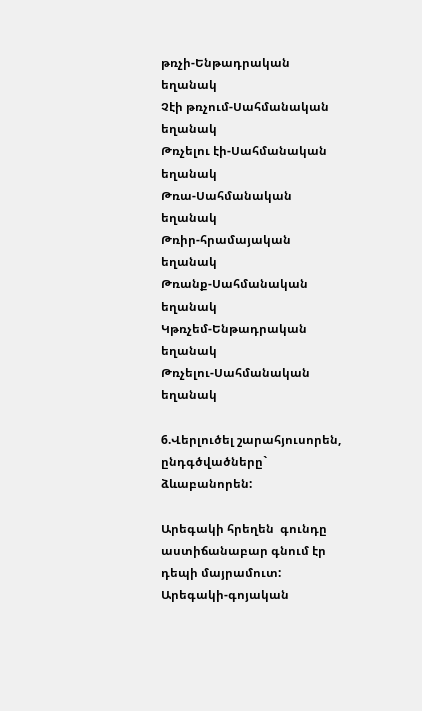թռչի-Ենթադրական եղանակ
Չէի թռչում-Սահմանական եղանակ
Թռչելու էի-Սահմանական եղանակ
Թռա-Սահմանական եղանակ
Թռիր-հրամայական եղանակ
Թռանք-Սահմանական եղանակ
Կթռչեմ-Ենթադրական եղանակ
Թռչելու-Սահմանական եղանակ

6.Վերլուծել շարահյուսորեն, ընդգծվածները` ձևաբանորեն:

Արեգակի հրեղեն  գունդը աստիճանաբար գնում էր դեպի մայրամուտ:
Արեգակի-գոյական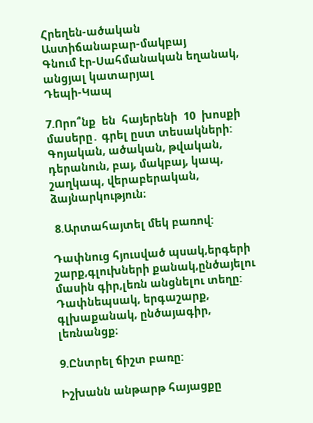Հրեղեն-ածական
Աստիճանաբար-մակբայ
Գնում էր-Սահմանական եղանակ, անցյալ կատարյալ
Դեպի-Կապ

7.Որո՞նք  են  հայերենի  10  խոսքի  մասերը․ գրել ըստ տեսակների:
Գոյական, ածական, թվական, դերանուն, բայ, մակբայ, կապ, շաղկապ, վերաբերական, ձայնարկություն։

 8.Արտահայտել մեկ բառով:

Դափնուց հյուսված պսակ,երգերի շարք,գլուխների քանակ,ընծայելու մասին գիր,լեռն անցնելու տեղը:
Դափնեպսակ, երգաշարք, գլխաքանակ, ընծայագիր, լեռնանցք։

9.Ընտրել ճիշտ բառը:

Իշխանն անթարթ հայացքը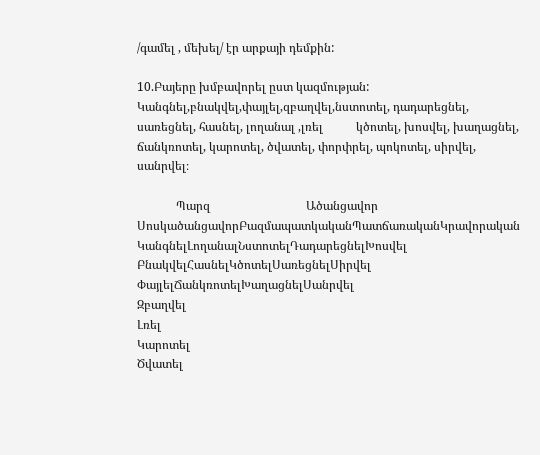/գամել , մեխել/ էր արքայի դեմքին:

10.Բայերը խմբավորել ըստ կազմության: Կանգնել,բնակվել,փայլել,զբաղվել,նստոտել, դադարեցնել, սառեցնել, հասնել, լողանալ ,լռել           կծոտել, խոսվել, խաղացնել, ճանկռոտել, կարոտել, ծվատել, փորփրել, պոկոտել, սիրվել, սանրվել։

             Պարզ                                Ածանցավոր
ՍոսկածանցավորԲազմապատկականՊատճառականԿրավորական
ԿանգնելԼողանալՆստոտելԴադարեցնելԽոսվել
ԲնակվելՀասնելԿծոտելՍառեցնելՍիրվել
ՓայլելՃանկռոտելԽաղացնելՍանրվել
Զբաղվել
Լռել
Կարոտել
Ծվատել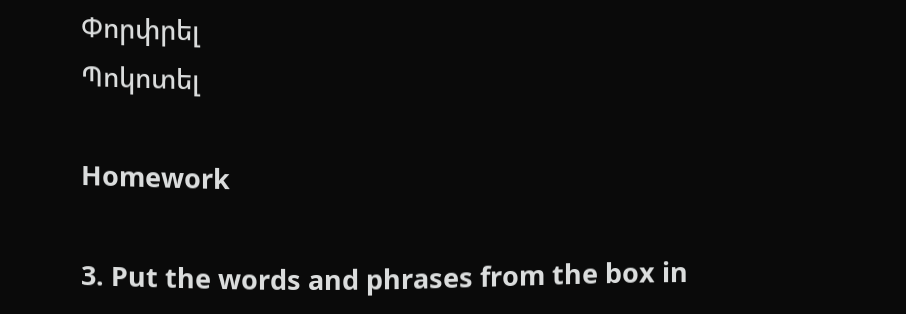Փորփրել
Պոկոտել

Homework

3. Put the words and phrases from the box in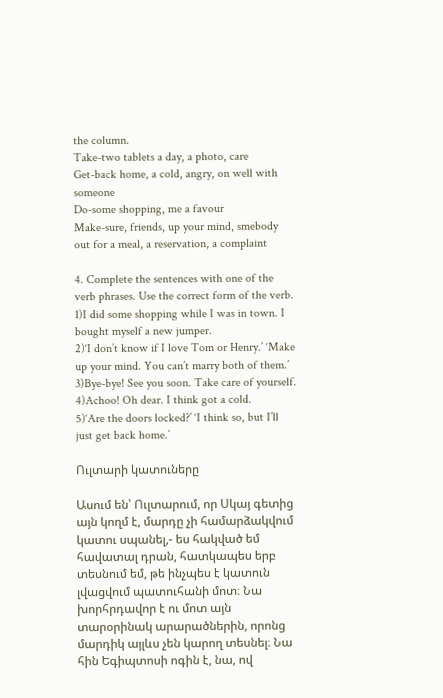the column.
Take-two tablets a day, a photo, care
Get-back home, a cold, angry, on well with someone
Do-some shopping, me a favour
Make-sure, friends, up your mind, smebody out for a meal, a reservation, a complaint

4. Complete the sentences with one of the verb phrases. Use the correct form of the verb.
1)I did some shopping while I was in town. I bought myself a new jumper.
2)‘I don’t know if I love Tom or Henry.’ ‘Make up your mind. You can’t marry both of them.’
3)Bye-bye! See you soon. Take care of yourself.
4)Achoo! Oh dear. I think got a cold.
5)‘Are the doors locked?’ ‘I think so, but I’ll just get back home.’

Ուլտարի կատուները

Ասում են՝ Ուլտարում, որ Սկայ գետից այն կողմ է, մարդը չի համարձակվում կատու սպանել,- ես հակված եմ հավատալ դրան, հատկապես երբ տեսնում եմ, թե ինչպես է կատուն լվացվում պատուհանի մոտ։ Նա խորհրդավոր է ու մոտ այն տարօրինակ արարածներին, որոնց մարդիկ այլևս չեն կարող տեսնել։ Նա հին Եգիպտոսի ոգին է, նա, ով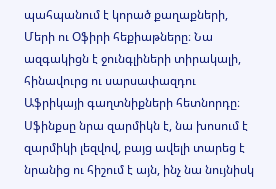պահպանում է կորած քաղաքների, Մերի ու Օֆիրի հեքիաթները։ Նա ազգակիցն է ջունգլիների տիրակալի, հինավուրց ու սարսափազդու Աֆրիկայի գաղտնիքների հետնորդը։ Սֆինքսը նրա զարմիկն է, նա խոսում է զարմիկի լեզվով, բայց ավելի տարեց է նրանից ու հիշում է այն, ինչ նա նույնիսկ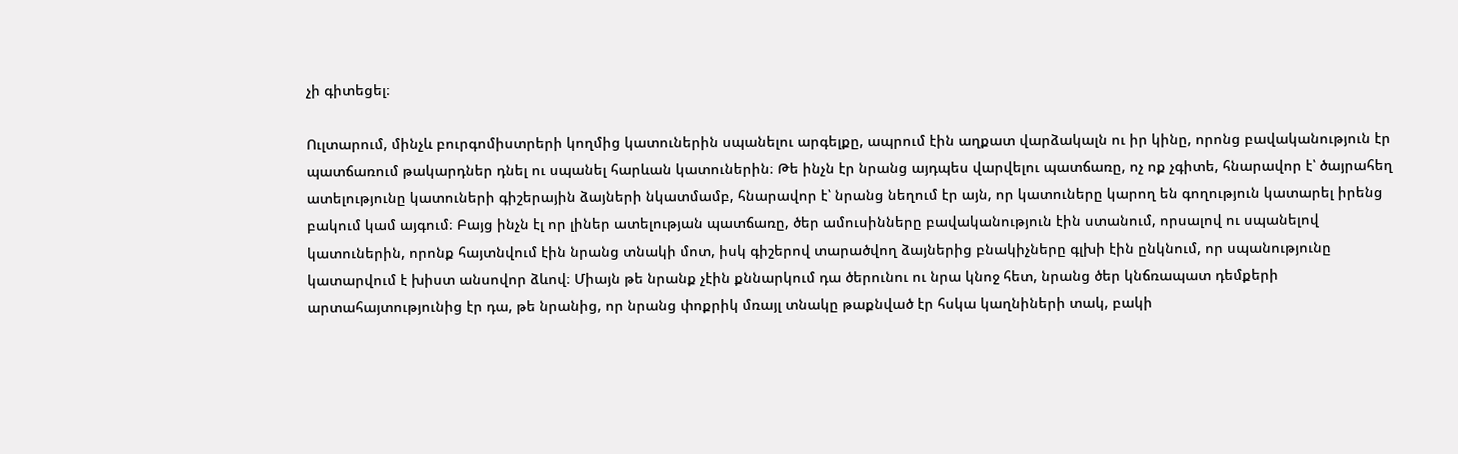չի գիտեցել։

Ուլտարում, մինչև բուրգոմիստրերի կողմից կատուներին սպանելու արգելքը, ապրում էին աղքատ վարձակալն ու իր կինը, որոնց բավականություն էր պատճառում թակարդներ դնել ու սպանել հարևան կատուներին։ Թե ինչն էր նրանց այդպես վարվելու պատճառը, ոչ ոք չգիտե, հնարավոր է՝ ծայրահեղ ատելությունը կատուների գիշերային ձայների նկատմամբ, հնարավոր է՝ նրանց նեղում էր այն, որ կատուները կարող են գողություն կատարել իրենց բակում կամ այգում։ Բայց ինչն էլ որ լիներ ատելության պատճառը, ծեր ամուսինները բավականություն էին ստանում, որսալով ու սպանելով կատուներին, որոնք հայտնվում էին նրանց տնակի մոտ, իսկ գիշերով տարածվող ձայներից բնակիչները գլխի էին ընկնում, որ սպանությունը կատարվում է խիստ անսովոր ձևով։ Միայն թե նրանք չէին քննարկում դա ծերունու ու նրա կնոջ հետ, նրանց ծեր կնճռապատ դեմքերի արտահայտությունից էր դա, թե նրանից, որ նրանց փոքրիկ մռայլ տնակը թաքնված էր հսկա կաղնիների տակ, բակի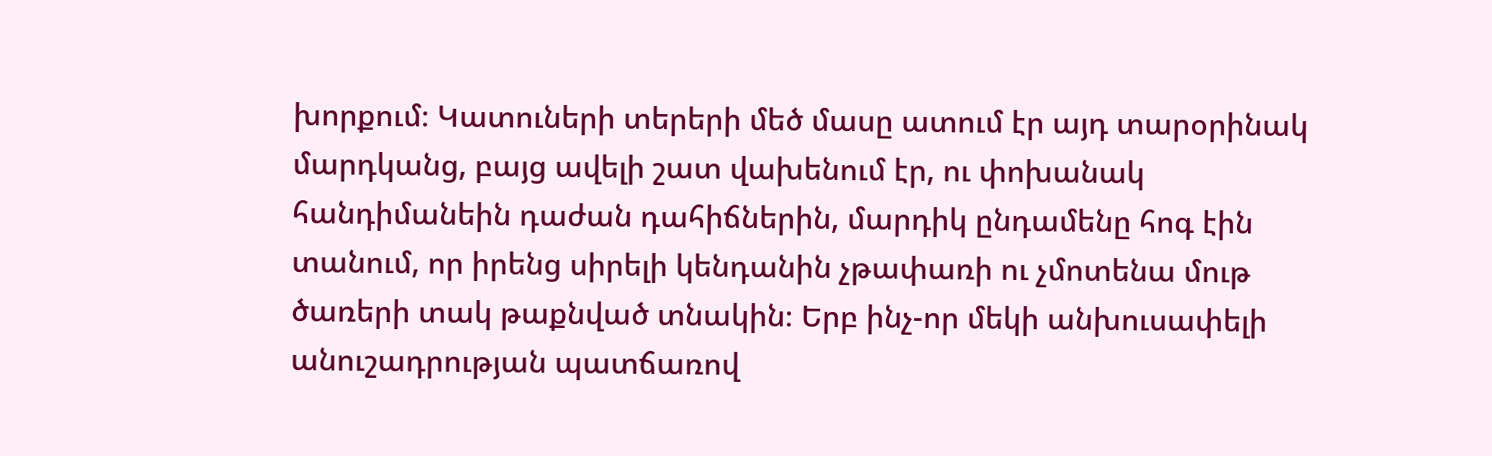խորքում։ Կատուների տերերի մեծ մասը ատում էր այդ տարօրինակ մարդկանց, բայց ավելի շատ վախենում էր, ու փոխանակ հանդիմանեին դաժան դահիճներին, մարդիկ ընդամենը հոգ էին տանում, որ իրենց սիրելի կենդանին չթափառի ու չմոտենա մութ ծառերի տակ թաքնված տնակին։ Երբ ինչ-որ մեկի անխուսափելի անուշադրության պատճառով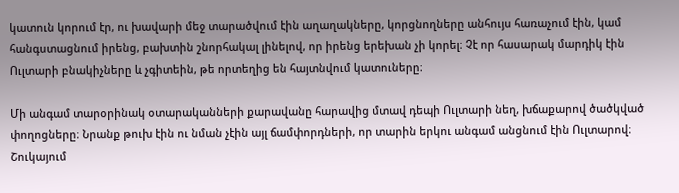կատուն կորում էր, ու խավարի մեջ տարածվում էին աղաղակները, կորցնողները անհույս հառաչում էին, կամ հանգստացնում իրենց, բախտին շնորհակալ լինելով, որ իրենց երեխան չի կորել։ Չէ որ հասարակ մարդիկ էին Ուլտարի բնակիչները և չգիտեին, թե որտեղից են հայտնվում կատուները։

Մի անգամ տարօրինակ օտարականների քարավանը հարավից մտավ դեպի Ուլտարի նեղ, խճաքարով ծածկված փողոցները։ Նրանք թուխ էին ու նման չէին այլ ճամփորդների, որ տարին երկու անգամ անցնում էին Ուլտարով։ Շուկայում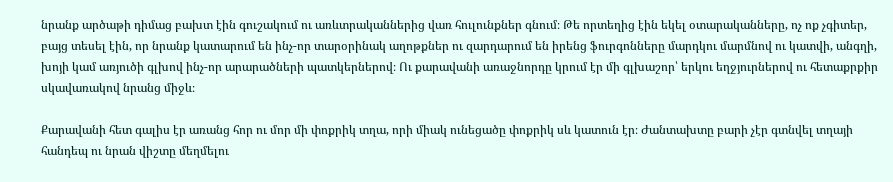նրանք արծաթի դիմաց բախտ էին գուշակում ու առևտրականներից վառ հուլունքներ գնում։ Թե որտեղից էին եկել օտարականները, ոչ ոք չգիտեր, բայց տեսել էին, որ նրանք կատարում են ինչ-որ տարօրինակ աղոթքներ ու զարդարում են իրենց ֆուրգոնները մարդկու մարմնով ու կատվի, անգղի, խոյի կամ առյուծի գլխով ինչ-որ արարածների պատկերներով։ Ու քարավանի առաջնորդը կրում էր մի գլխաշոր՝ երկու եղջյուրներով ու հետաքրքիր սկավառակով նրանց միջև։

Քարավանի հետ գալիս էր առանց հոր ու մոր մի փոքրիկ տղա, որի միակ ունեցածը փոքրիկ սև կատուն էր։ Ժանտախտը բարի չէր գտնվել տղայի հանդեպ ու նրան վիշտը մեղմելու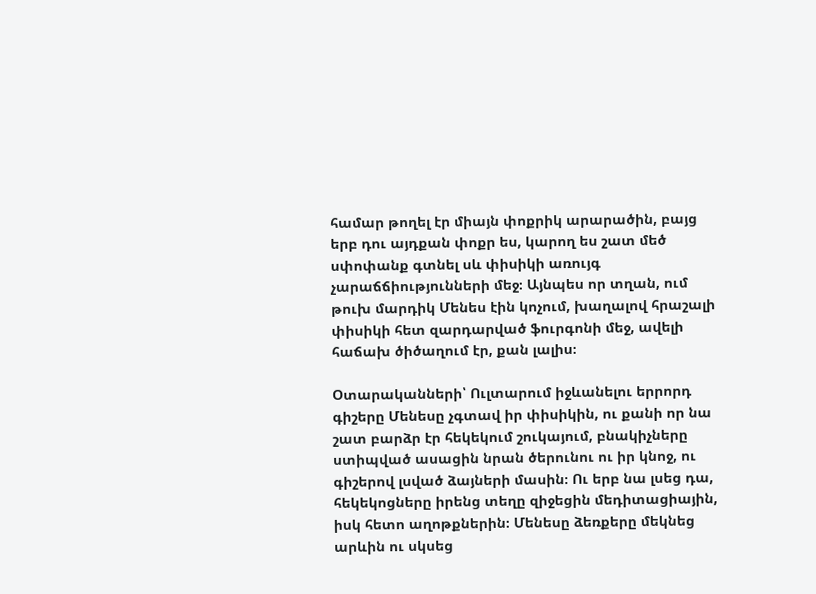համար թողել էր միայն փոքրիկ արարածին, բայց երբ դու այդքան փոքր ես, կարող ես շատ մեծ սփոփանք գտնել սև փիսիկի առույգ չարաճճիությունների մեջ։ Այնպես որ տղան, ում թուխ մարդիկ Մենես էին կոչում, խաղալով հրաշալի փիսիկի հետ զարդարված ֆուրգոնի մեջ, ավելի հաճախ ծիծաղում էր, քան լալիս։

Օտարականների՝ Ուլտարում իջևանելու երրորդ գիշերը Մենեսը չգտավ իր փիսիկին, ու քանի որ նա շատ բարձր էր հեկեկում շուկայում, բնակիչները ստիպված ասացին նրան ծերունու ու իր կնոջ, ու գիշերով լսված ձայների մասին։ Ու երբ նա լսեց դա, հեկեկոցները իրենց տեղը զիջեցին մեդիտացիային, իսկ հետո աղոթքներին։ Մենեսը ձեռքերը մեկնեց արևին ու սկսեց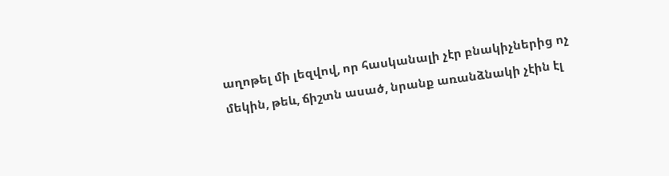աղոթել մի լեզվով, որ հասկանալի չէր բնակիչներից ոչ մեկին, թեև, ճիշտն ասած, նրանք առանձնակի չէին էլ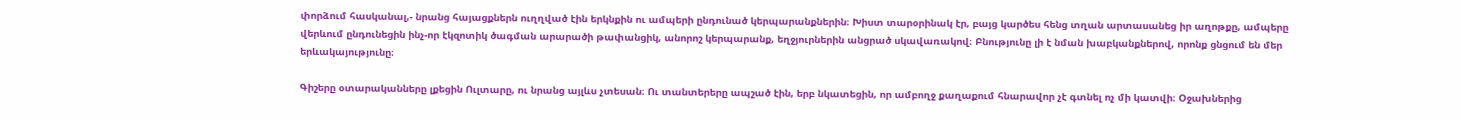փորձում հասկանալ,- նրանց հայացքներն ուղղված էին երկնքին ու ամպերի ընդունած կերպարանքներին։ Խիստ տարօրինակ էր, բայց կարծես հենց տղան արտասանեց իր աղոթքը, ամպերը վերևում ընդունեցին ինչ-որ էկզոտիկ ծագման արարածի թափանցիկ, անորոշ կերպարանք, եղջյուրներին անցրած սկավառակով։ Բնությունը լի է նման խաբկանքներով, որոնք ցնցում են մեր երևակայությունը։

Գիշերը օտարականները լքեցին Ուլտարը, ու նրանց այլևս չտեսան։ Ու տանտերերը ապշած էին, երբ նկատեցին, որ ամբողջ քաղաքում հնարավոր չէ գտնել ոչ մի կատվի։ Օջախներից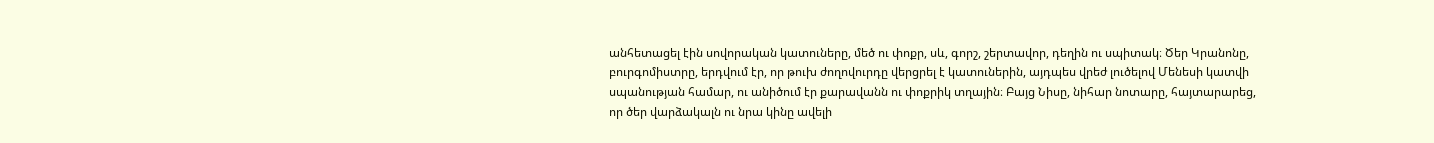անհետացել էին սովորական կատուները, մեծ ու փոքր, սև, գորշ, շերտավոր, դեղին ու սպիտակ։ Ծեր Կրանոնը, բուրգոմիստրը, երդվում էր, որ թուխ ժողովուրդը վերցրել է կատուներին, այդպես վրեժ լուծելով Մենեսի կատվի սպանության համար, ու անիծում էր քարավանն ու փոքրիկ տղային։ Բայց Նիսը, նիհար նոտարը, հայտարարեց, որ ծեր վարձակալն ու նրա կինը ավելի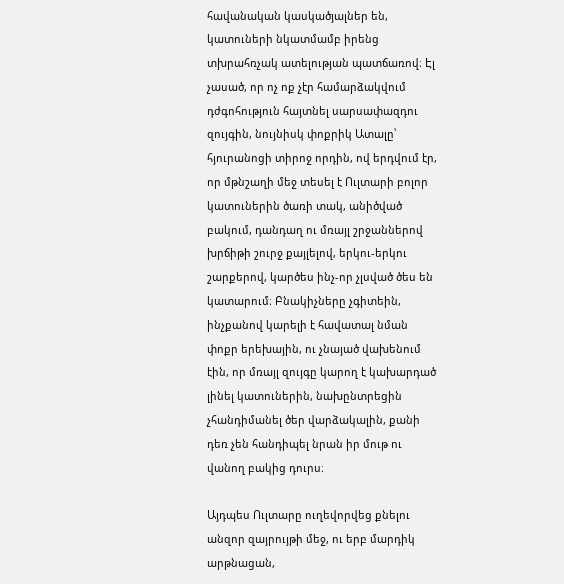հավանական կասկածյալներ են, կատուների նկատմամբ իրենց տխրահռչակ ատելության պատճառով։ Էլ չասած, որ ոչ ոք չէր համարձակվում դժգոհություն հայտնել սարսափազդու զույգին, նույնիսկ փոքրիկ Ատալը՝ հյուրանոցի տիրոջ որդին, ով երդվում էր, որ մթնշաղի մեջ տեսել է Ուլտարի բոլոր կատուներին ծառի տակ, անիծված բակում, դանդաղ ու մռայլ շրջաններով խրճիթի շուրջ քայլելով, երկու-երկու շարքերով, կարծես ինչ-որ չլսված ծես են կատարում։ Բնակիչները չգիտեին, ինչքանով կարելի է հավատալ նման փոքր երեխային, ու չնայած վախենում էին, որ մռայլ զույգը կարող է կախարդած լինել կատուներին, նախընտրեցին չհանդիմանել ծեր վարձակալին, քանի դեռ չեն հանդիպել նրան իր մութ ու վանող բակից դուրս։

Այդպես Ուլտարը ուղեվորվեց քնելու անզոր զայրույթի մեջ, ու երբ մարդիկ արթնացան,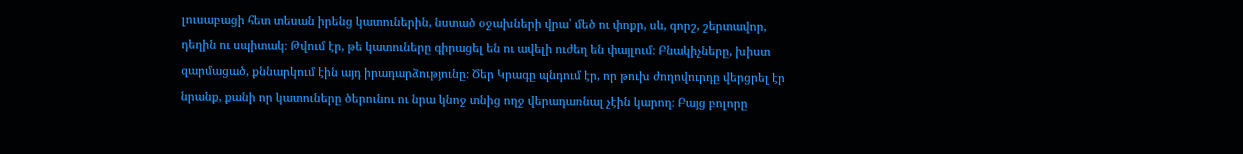լուսաբացի հետ տեսան իրենց կատուներին, նստած օջախների վրա՝ մեծ ու փոքր, սև, գորշ, շերտավոր, դեղին ու սպիտակ։ Թվում էր, թե կատուները գիրացել են ու ավելի ուժեղ են փայլում։ Բնակիչները, խիստ զարմացած, քննարկում էին այդ իրադարձությունը։ Ծեր Կրագը պնդում էր, որ թուխ ժողովուրդը վերցրել էր նրանք, քանի որ կատուները ծերունու ու նրա կնոջ տնից ողջ վերադառնալ չէին կարող։ Բայց բոլորը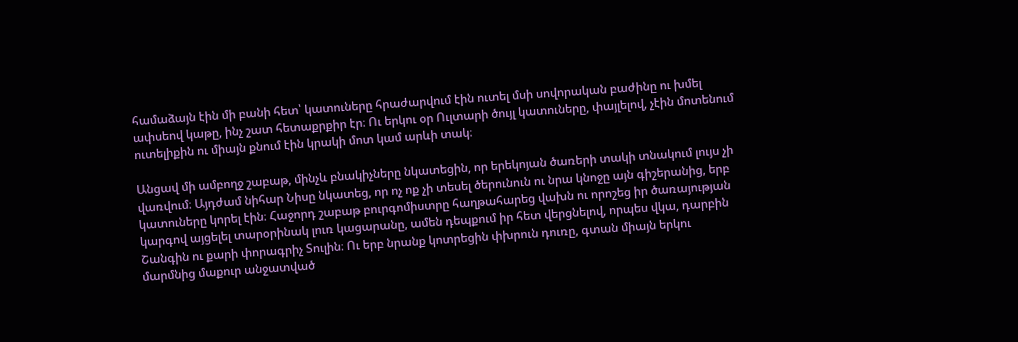համաձայն էին մի բանի հետ՝ կատուները հրաժարվում էին ուտել մսի սովորական բաժինը ու խմել ափսեով կաթը, ինչ շատ հետաքրքիր էր։ Ու երկու օր Ուլտարի ծույլ կատուները, փայլելով, չէին մոտենում ուտելիքին ու միայն քնում էին կրակի մոտ կամ արևի տակ։

Անցավ մի ամբողջ շաբաթ, մինչև բնակիչները նկատեցին, որ երեկոյան ծառերի տակի տնակում լույս չի վառվում։ Այդժամ նիհար Նիսը նկատեց, որ ոչ ոք չի տեսել ծերունուն ու նրա կնոջը այն գիշերանից, երբ կատուները կորել էին։ Հաջորդ շաբաթ բուրգոմիստրը հաղթահարեց վախն ու որոշեց իր ծառայության կարգով այցելել տարօրինակ լուռ կացարանը, ամեն դեպքում իր հետ վերցնելով, որպես վկա, դարբին Շանգին ու քարի փորագրիչ Տուլին։ Ու երբ նրանք կոտրեցին փխրուն դուռը, գտան միայն երկու մարմնից մաքուր անջատված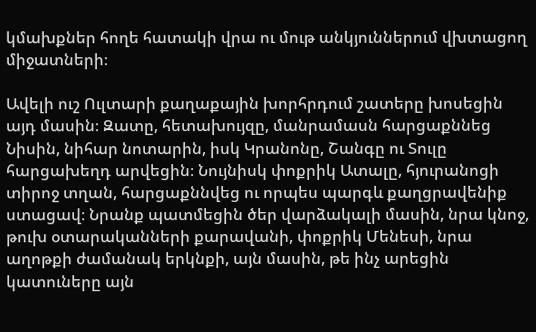կմախքներ հողե հատակի վրա ու մութ անկյուններում վխտացող միջատների։

Ավելի ուշ Ուլտարի քաղաքային խորհրդում շատերը խոսեցին այդ մասին։ Զատը, հետախույզը, մանրամասն հարցաքննեց Նիսին, նիհար նոտարին, իսկ Կրանոնը, Շանգը ու Տուլը հարցախեղդ արվեցին։ Նույնիսկ փոքրիկ Ատալը, հյուրանոցի տիրոջ տղան, հարցաքննվեց ու որպես պարգև քաղցրավենիք ստացավ։ Նրանք պատմեցին ծեր վարձակալի մասին, նրա կնոջ, թուխ օտարականների քարավանի, փոքրիկ Մենեսի, նրա աղոթքի ժամանակ երկնքի, այն մասին, թե ինչ արեցին կատուները այն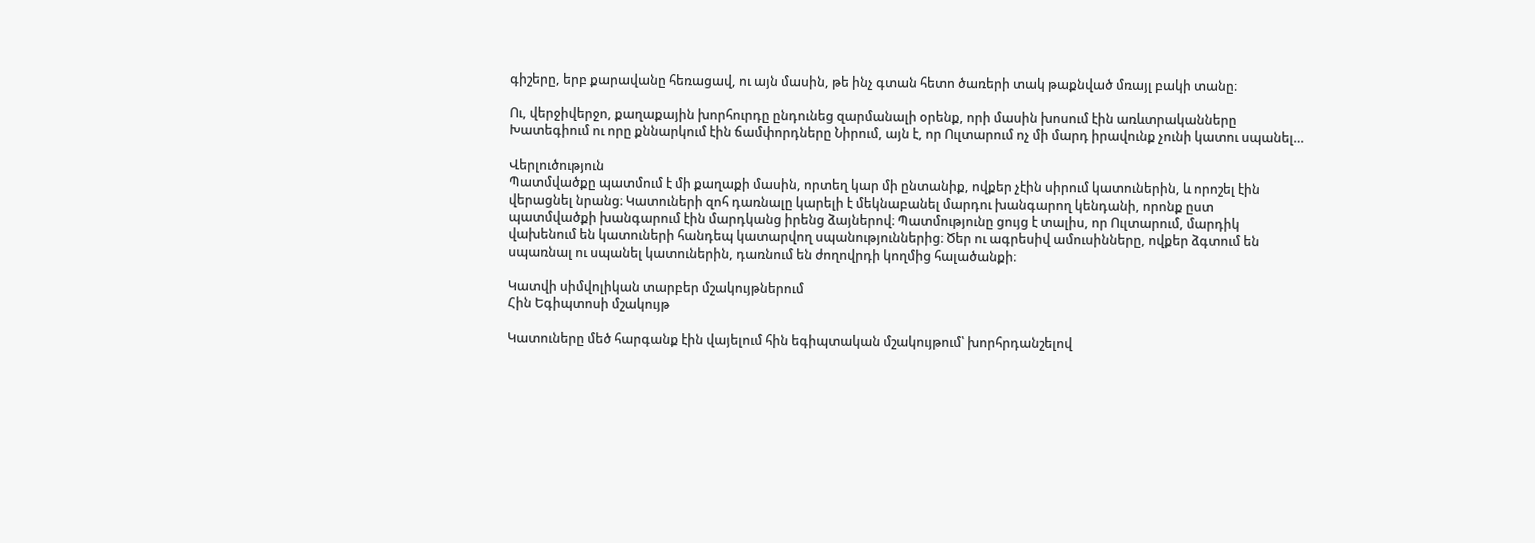գիշերը, երբ քարավանը հեռացավ, ու այն մասին, թե ինչ գտան հետո ծառերի տակ թաքնված մռայլ բակի տանը։

Ու, վերջիվերջո, քաղաքային խորհուրդը ընդունեց զարմանալի օրենք, որի մասին խոսում էին առևտրականները Խատեգիում ու որը քննարկում էին ճամփորդները Նիրում, այն է, որ Ուլտարում ոչ մի մարդ իրավունք չունի կատու սպանել…

Վերլուծություն
Պատմվածքը պատմում է մի քաղաքի մասին, որտեղ կար մի ընտանիք, ովքեր չէին սիրում կատուներին, և որոշել էին վերացնել նրանց։ Կատուների զոհ դառնալը կարելի է մեկնաբանել մարդու խանգարող կենդանի, որոնք ըստ պատմվածքի խանգարում էին մարդկանց իրենց ձայներով։ Պատմությունը ցույց է տալիս, որ Ուլտարում, մարդիկ վախենում են կատուների հանդեպ կատարվող սպանություններից։ Ծեր ու ագրեսիվ ամուսինները, ովքեր ձգտում են սպառնալ ու սպանել կատուներին, դառնում են ժողովրդի կողմից հալածանքի։

Կատվի սիմվոլիկան տարբեր մշակույթներում
Հին Եգիպտոսի մշակույթ

Կատուները մեծ հարգանք էին վայելում հին եգիպտական մշակույթում՝ խորհրդանշելով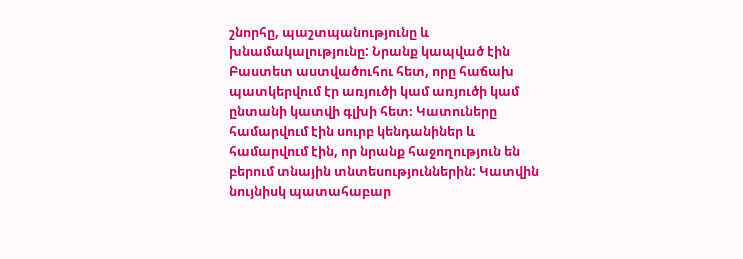շնորհը, պաշտպանությունը և խնամակալությունը: Նրանք կապված էին Բաստետ աստվածուհու հետ, որը հաճախ պատկերվում էր առյուծի կամ առյուծի կամ ընտանի կատվի գլխի հետ։ Կատուները համարվում էին սուրբ կենդանիներ և համարվում էին, որ նրանք հաջողություն են բերում տնային տնտեսություններին: Կատվին նույնիսկ պատահաբար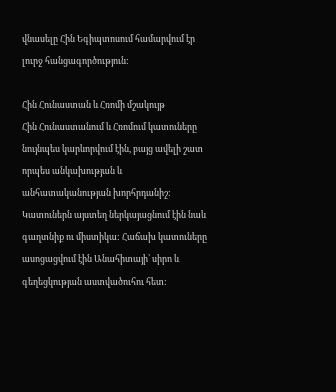վնասելը Հին Եգիպտոսում համարվում էր լուրջ հանցագործություն:

Հին Հունաստան և Հռոմի մշակույթ
Հին Հունաստանում և Հռոմում կատուները նույնպես կարևորվում էին, բայց ավելի շատ որպես անկախության և անհատականության խորհրդանիշ: Կատուներն այստեղ ներկայացնում էին նաև գաղտնիք ու միստիկա: Հաճախ կատուները ասոցացվում էին Անահիտայի՝ սիրո և գեղեցկության աստվածուհու հետ: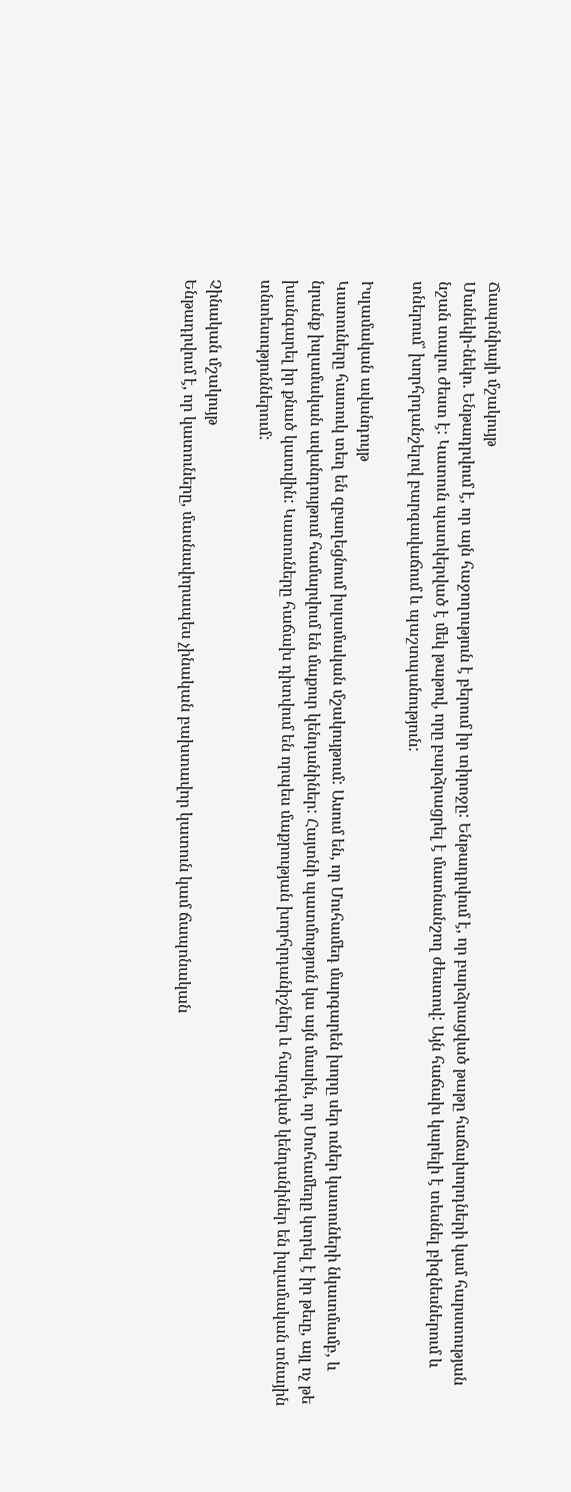Ճապոնիայի մշակույթ
Մանեկի-նեկո. Ենթադրվում է, որ այն հաջողություն է բերում իր տիրոջը: Ենթադրվում է, որ բարձրացված թաթը հաճախորդների կամ հարստության նշան տալու ժեստ է: Կատուն պատկերված է մեկ թաթով, որը բարձրացրել է մատնանշող ժեստով: Այն հաճախ կարելի է տեսնել բիզնեսներում և տներում՝ խորհրդանշելով բարգավաճում և պաշտպանություն:

Իսլամական ավանդույթ
Կատուները հատուկ տեղ են զբաղեցնում իսլամական մշակույթում: Ասում են, որ Մուհամեդ մարգարեն խորը սեր ուներ կատուների նկատմամբ, և նրանք իսլամական ավանդույթում համարվում են մաքուր կենդանիներ: Հայտնի պատմություն կա այն մասին, որ Մուհամեդը կտրել է իր թեւը, այլ ոչ թե խանգարել իր քնած կատվին: Կատուները հաճախ դիտվում են որպես մաքրության խորհրդանիշներ և հարգված կենդանիներ են իսլամական տնային տնտեսություններում:

Չինական մշակույթ
Ենթադրվում է, որ կատուները, մասնավորապես չինական բախտավոր կատուն կամ ճապոնական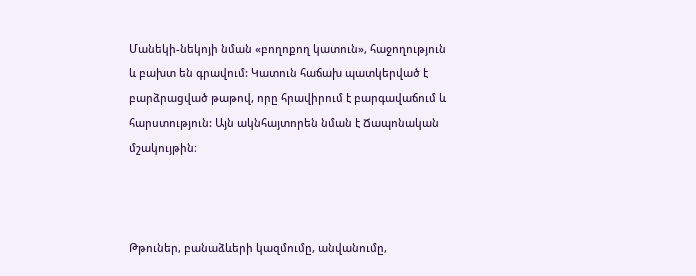Մանեկի-նեկոյի նման «բողոքող կատուն», հաջողություն և բախտ են գրավում: Կատուն հաճախ պատկերված է բարձրացված թաթով, որը հրավիրում է բարգավաճում և հարստություն: Այն ակնհայտորեն նման է Ճապոնական մշակույթին։



Թթուներ, բանաձևերի կազմումը, անվանումը,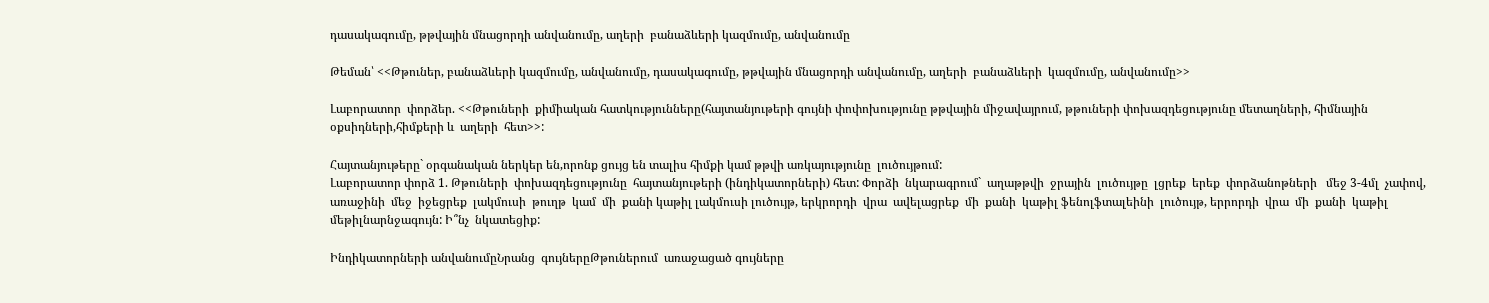դասակագումը, թթվային մնացորդի անվանումը, աղերի  բանաձևերի կազմումը, անվանումը

Թեման՝ <<Թթուներ, բանաձևերի կազմումը, անվանումը, դասակագումը, թթվային մնացորդի անվանումը, աղերի  բանաձևերի  կազմումը, անվանումը>>

Լաբորատոր  փորձեր. <<Թթուների  քիմիական հատկությունները(հայտանյութերի գույնի փոփոխությունը թթվային միջավայրում, թթուների փոխազդեցությունը մետաղների, հիմնային օքսիդների,հիմքերի և  աղերի  հետ>>:

Հայտանյութերը` օրգանական ներկեր են,որոնք ցույց են տալիս հիմքի կամ թթվի առկայությունը  լուծույթում:
Լաբորատոր փորձ 1. Թթուների  փոխազդեցությունը  հայտանյութերի (ինդիկատորների) հետ: Փորձի  նկարագրում`  աղաթթվի  ջրային  լուծույթը  լցրեք  երեք  փորձանոթների   մեջ 3-4մլ  չափով, առաջինի  մեջ  իջեցրեք  լակմուսի  թուղթ  կամ  մի  քանի կաթիլ լակմուսի լուծույթ, երկրորդի  վրա  ավելացրեք  մի  քանի  կաթիլ ֆենոլֆտալեինի  լուծույթ, երրորդի  վրա  մի  քանի  կաթիլ  մեթիլնարնջագույն: Ի՞նչ  նկատեցիք:

Ինդիկատորների անվանումըՆրանց  գույներըԹթուներում  առաջացած գույները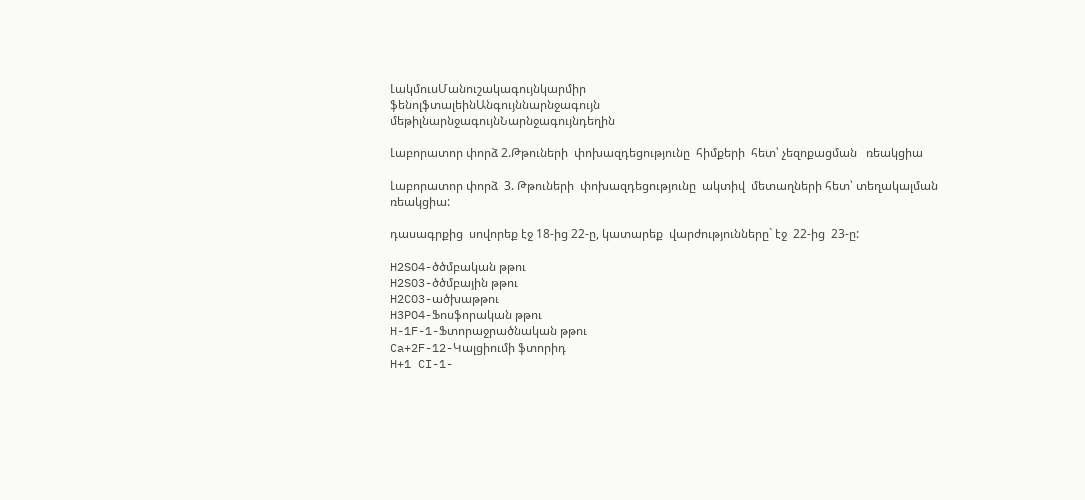ԼակմուսՄանուշակագույնկարմիր
ֆենոլֆտալեինԱնգույննարնջագույն
մեթիլնարնջագույնՆարնջագույնդեղին

Լաբորատոր փորձ 2.Թթուների  փոխազդեցությունը  հիմքերի  հետ՝ չեզոքացման   ռեակցիա

Լաբորատոր փորձ  3. Թթուների  փոխազդեցությունը  ակտիվ  մետաղների հետ՝ տեղակալման  ռեակցիա:

դասագրքից  սովորեք էջ 18-ից 22-ը, կատարեք  վարժությունները` էջ  22-ից  23-ը:

H2SO4-ծծմբական թթու
H2SO3-ծծմբային թթու
H2CO3-ածխաթթու
H3PO4-Ֆոսֆորական թթու
H-1F-1-Ֆտորաջրածնական թթու
Ca+2F-12-Կալցիումի ֆտորիդ
H+1 CI-1-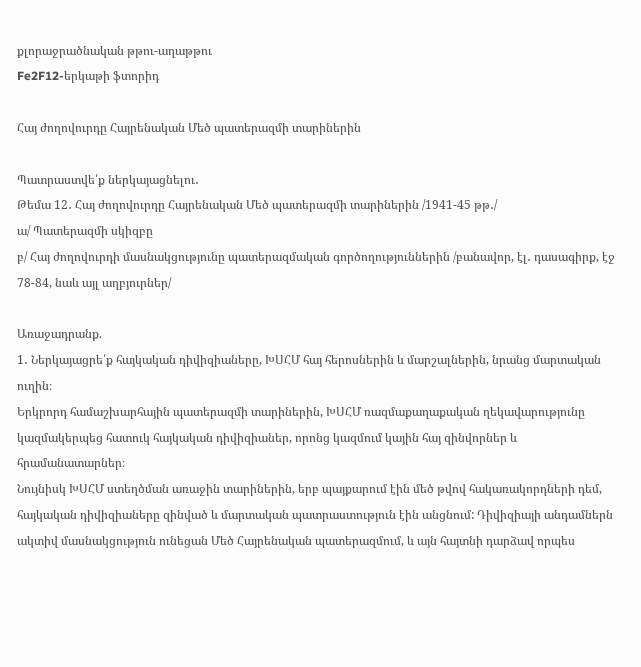քլորաջրածնական թթու-աղաթթու
Fe2F12-երկաթի ֆտորիդ

Հայ ժողովուրդը Հայրենական Մեծ պատերազմի տարիներին

Պատրաստվե՛ք ներկայացնելու․
Թեմա 12․ Հայ ժողովուրդը Հայրենական Մեծ պատերազմի տարիներին /1941-45 թթ․/
ա/ Պատերազմի սկիզբը
բ/ Հայ ժողովուրդի մասնակցությունը պատերազմական գործողություններին /բանավոր, էլ․ դասագիրք, էջ 78-84, նաև այլ աղբյուրներ/

Առաջադրանք.
1․ Ներկայացրե՛ք հայկական դիվիզիաները, ԽՍՀՄ հայ հերոսներին և մարշալներին, նրանց մարտական ուղին։
Երկրորդ համաշխարհային պատերազմի տարիներին, ԽՍՀՄ ռազմաքաղաքական ղեկավարությունը կազմակերպեց հատուկ հայկական դիվիզիաներ, որոնց կազմում կային հայ զինվորներ և հրամանատարներ։
Նույնիսկ ԽՍՀՄ ստեղծման առաջին տարիներին, երբ պայքարում էին մեծ թվով հակառակորդների դեմ, հայկական դիվիզիաները զինված և մարտական պատրաստություն էին անցնում: Դիվիզիայի անդամներն ակտիվ մասնակցություն ունեցան Մեծ Հայրենական պատերազմում, և այն հայտնի դարձավ որպես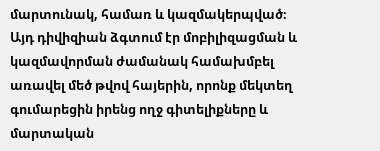մարտունակ, համառ և կազմակերպված։
Այդ դիվիզիան ձգտում էր մոբիլիզացման և կազմավորման ժամանակ համախմբել առավել մեծ թվով հայերին, որոնք մեկտեղ գումարեցին իրենց ողջ գիտելիքները և մարտական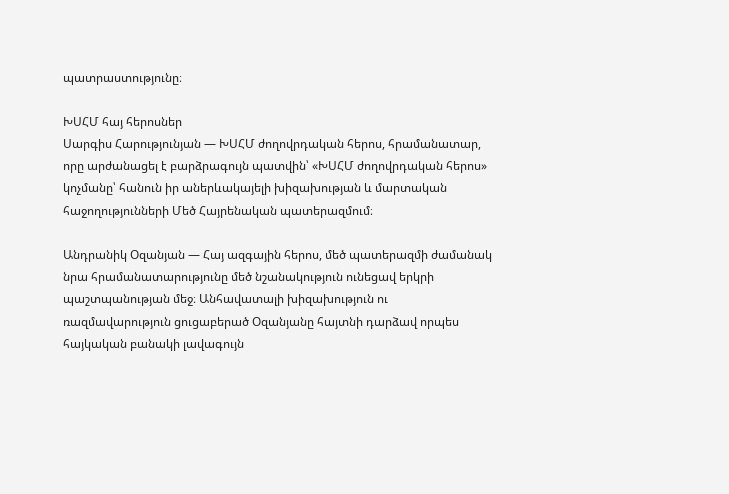պատրաստությունը։

ԽՍՀՄ հայ հերոսներ
Սարգիս Հարությունյան — ԽՍՀՄ ժողովրդական հերոս, հրամանատար, որը արժանացել է բարձրագույն պատվին՝ «ԽՍՀՄ ժողովրդական հերոս» կոչմանը՝ հանուն իր աներևակայելի խիզախության և մարտական հաջողությունների Մեծ Հայրենական պատերազմում։

Անդրանիկ Օզանյան — Հայ ազգային հերոս, մեծ պատերազմի ժամանակ նրա հրամանատարությունը մեծ նշանակություն ունեցավ երկրի պաշտպանության մեջ։ Անհավատալի խիզախություն ու ռազմավարություն ցուցաբերած Օզանյանը հայտնի դարձավ որպես հայկական բանակի լավագույն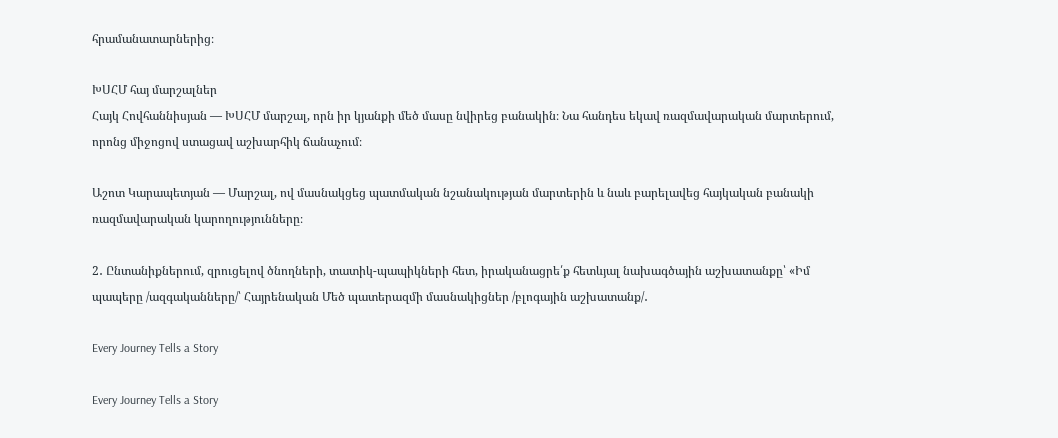հրամանատարներից։

ԽՍՀՄ հայ մարշալներ
Հայկ Հովհաննիսյան — ԽՍՀՄ մարշալ, որն իր կյանքի մեծ մասը նվիրեց բանակին։ Նա հանդես եկավ ռազմավարական մարտերում, որոնց միջոցով ստացավ աշխարհիկ ճանաչում։

Աշոտ Կարապետյան — Մարշալ, ով մասնակցեց պատմական նշանակության մարտերին և նաև բարելավեց հայկական բանակի ռազմավարական կարողությունները։

2․ Ընտանիքներում, զրուցելով ծնողների, տատիկ-պապիկների հետ, իրականացրե՛ք հետևյալ նախագծային աշխատանքը՝ «Իմ պապերը /ազգականները/՝ Հայրենական Մեծ պատերազմի մասնակիցներ /բլոգային աշխատանք/․

Every Journey Tells a Story

Every Journey Tells a Story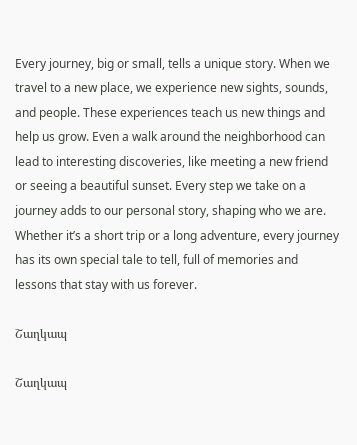Every journey, big or small, tells a unique story. When we travel to a new place, we experience new sights, sounds, and people. These experiences teach us new things and help us grow. Even a walk around the neighborhood can lead to interesting discoveries, like meeting a new friend or seeing a beautiful sunset. Every step we take on a journey adds to our personal story, shaping who we are. Whether it’s a short trip or a long adventure, every journey has its own special tale to tell, full of memories and lessons that stay with us forever.

Շաղկապ

Շաղկապ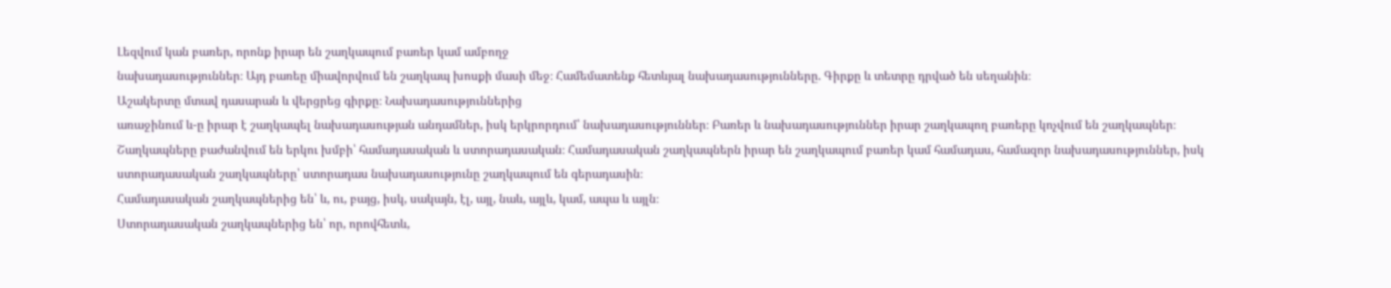Լեզվում կան բառեր, որոնք իրար են շաղկապում բառեր կամ ամբողջ
նախադասություններ։ Այդ բառեը միավորվում են շաղկապ խոսքի մասի մեջ։ Համեմատենք հետևյալ նախադասությունները. Գիրքը և տետրը դրված են սեղանին։
Աշակերտը մտավ դասարան և վերցրեց գիրքը։ Նախադասություններից
առաջինում և-ը իրար է շաղկապել նախադասության անդամներ, իսկ երկրորդում՝ նախադասություններ։ Բառեր և նախադասություններ իրար շաղկապող բառերը կոչվում են շաղկապներ։
Շաղկապները բաժանվում են երկու խմբի՝ համադասական և ստորադասական։ Համադասական շաղկապներն իրար են շաղկապում բառեր կամ համադաս, համազոր նախադասություններ, իսկ ստորադասական շաղկապները՝ ստորադաս նախադասությունը շաղկապում են գերադասին։
Համադասական շաղկապներից են՝ և, ու, բայց, իսկ, սակայն, էլ, այլ, նաև, այլև, կամ, ապա և այլն։
Ստորադասական շաղկապներից են՝ որ, որովհետև,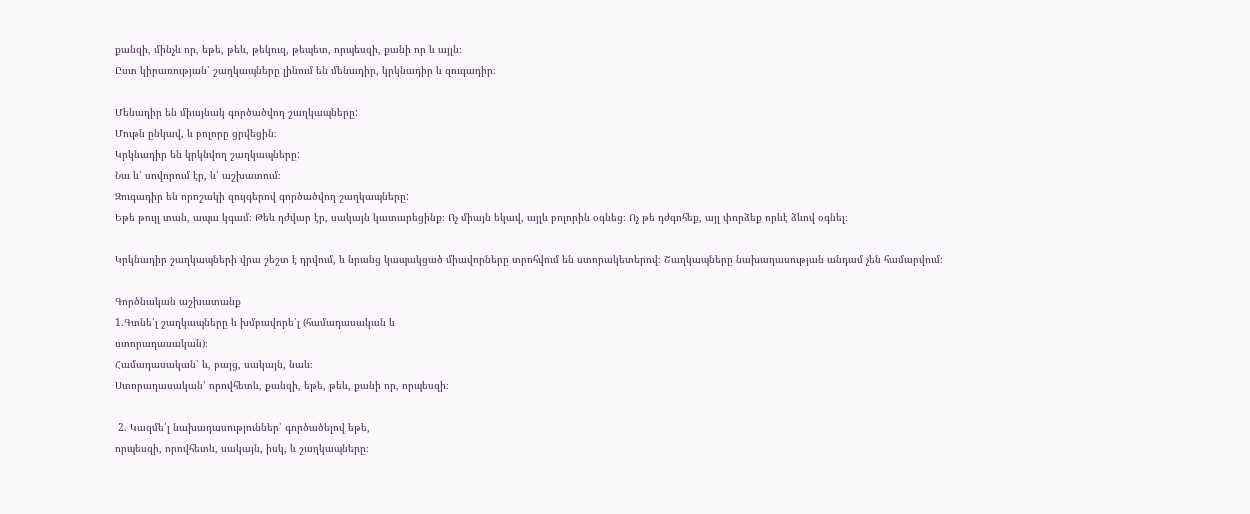քանզի, մինչև որ, եթե, թեև, թեկուզ, թեպետ, որպեսզի, քանի որ և այլն։
Ըստ կիրառության՝ շաղկապները լինում են մենադիր, կրկնադիր և զուգադիր։

Մենադիր են միայնակ գործածվող շաղկապները:
Մութն ընկավ, և բոլորը ցրվեցին։
Կրկնադիր են կրկնվող շաղկապները:
Նա և՛ սովորում էր, և՛ աշխատում։
Զուգադիր են որոշակի զույգերով գործածվող շաղկապները:
Եթե թույլ տան, ապա կգամ։ Թեև դժվար էր, սակայն կատարեցինք։ Ոչ միայն եկավ, այլև բոլորին օգնեց։ Ոչ թե դժգոհեք, այլ փորձեք որևէ ձևով օգնել։

Կրկնադիր շաղկապների վրա շեշտ է դրվում, և նրանց կապակցած միավորները տրոհվում են ստորակետերով։ Շաղկապները նախադասության անդամ չեն համարվում։

Գործնական աշխատանք
1.Գտնե՛լ շաղկապները և խմբավորե՛լ (համադասական և
ստորադասական)։
Համադասական՝ և, բայց, սակայն, նաև։
Ստորադասական՝ որովհետև, քանզի, եթե, թեև, քանի որ, որպեսզի։

 2. Կազմե՛լ նախադասություններ՝ գործածելով եթե,
որպեսզի, որովհետև, սակայն, իսկ, և շաղկապները։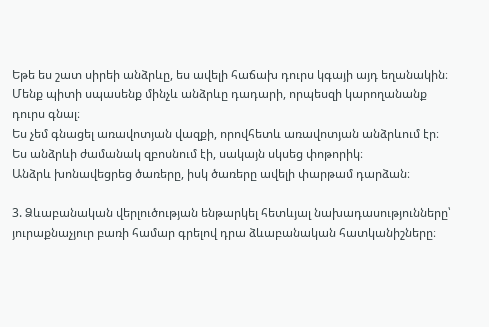Եթե ես շատ սիրեի անձրևը, ես ավելի հաճախ դուրս կգայի այդ եղանակին։
Մենք պիտի սպասենք մինչև անձրևը դադարի, որպեսզի կարողանանք դուրս գնալ։
Ես չեմ գնացել առավոտյան վազքի, որովհետև առավոտյան անձրևում էր։
Ես անձրևի ժամանակ զբոսնում էի, սակայն սկսեց փոթորիկ։
Անձրև խոնավեցրեց ծառերը, իսկ ծառերը ավելի փարթամ դարձան։

3. Ձևաբանական վերլուծության ենթարկել հետևյալ նախադասությունները՝ յուրաքնաչյուր բառի համար գրելով դրա ձևաբանական հատկանիշները։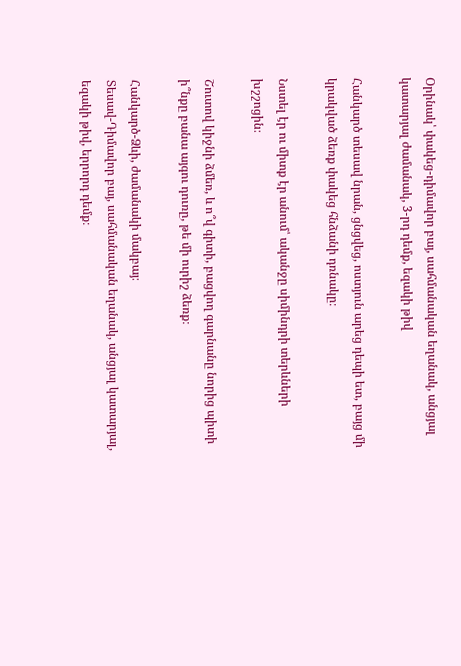Օրինակ՝ փակեց-դիմավոր բայ, սահմանական եղանակ, անցյալ կատարյալ ժամանակ, 3-րդ դեմք, եզակի թիվ

Հանկարծ տեսավ նրան, ցնցվեց, ոստյուն արեց դեպի ետ, բայց մի կրակված ձեռք փակեց հնձանի դռնակը։

Նստել էր ու միտք էր անում՝ ականջը սիմինդրի տերևների խշշոցին։

Շուտով կիջնի ձմեռ, և ո՞վ գիտի, բացվող գարնանը նորից պիտի ի՞նքը բանա այգու դուռը, թե մի ուրիշ ձեռք։

Հանկարծ-Ձևի, ժամանակի մակբայ։
Տեսավ-Դիմավոր բայ, սահմանական եղանակ, անցյալ կատարյալ, եզակի թիվ, երրորդ դեմք։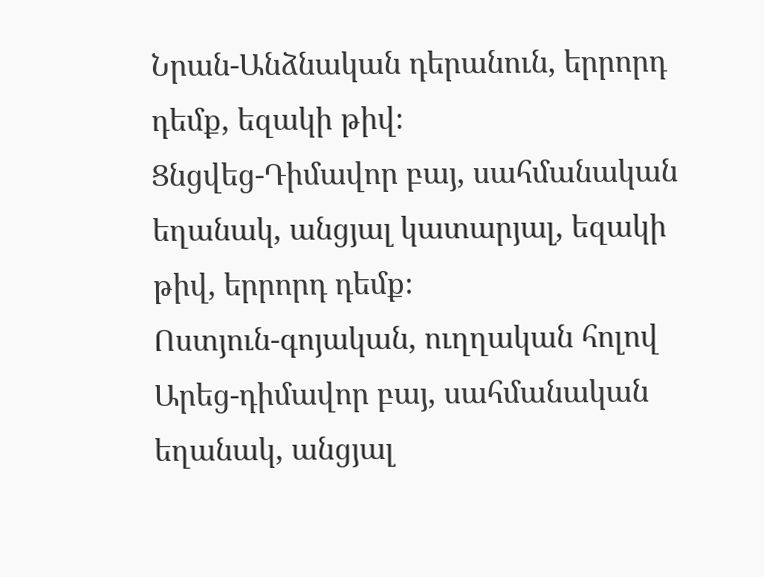Նրան-Անձնական դերանուն, երրորդ դեմք, եզակի թիվ։
Ցնցվեց-Դիմավոր բայ, սահմանական եղանակ, անցյալ կատարյալ, եզակի թիվ, երրորդ դեմք։
Ոստյուն-գոյական, ուղղական հոլով
Արեց-դիմավոր բայ, սահմանական եղանակ, անցյալ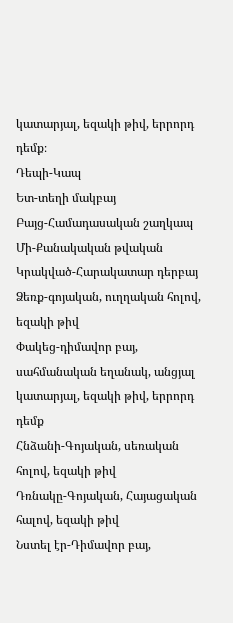կատարյալ, եզակի թիվ, երրորդ դեմք։
Դեպի-Կապ
Ետ-տեղի մակբայ
Բայց-Համադասական շաղկապ
Մի-Քանակական թվական
Կրակված-Հարակատար դերբայ
Ձեռք-գոյական, ուղղական հոլով, եզակի թիվ
Փակեց-դիմավոր բայ, սահմանական եղանակ, անցյալ կատարյալ, եզակի թիվ, երրորդ դեմք
Հնձանի-Գոյական, սեռական հոլով, եզակի թիվ
Դռնակը-Գոյական, Հայացական հալով, եզակի թիվ
Նստել էր-Դիմավոր բայ,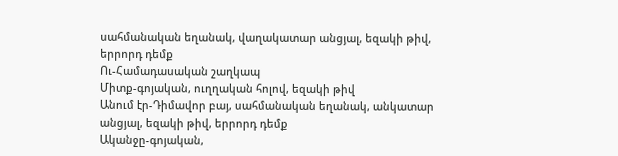սահմանական եղանակ, վաղակատար անցյալ, եզակի թիվ, երրորդ դեմք
Ու-Համադասական շաղկապ
Միտք-գոյական, ուղղական հոլով, եզակի թիվ
Անում էր-Դիմավոր բայ, սահմանական եղանակ, անկատար անցյալ, եզակի թիվ, երրորդ դեմք
Ականջը-գոյական,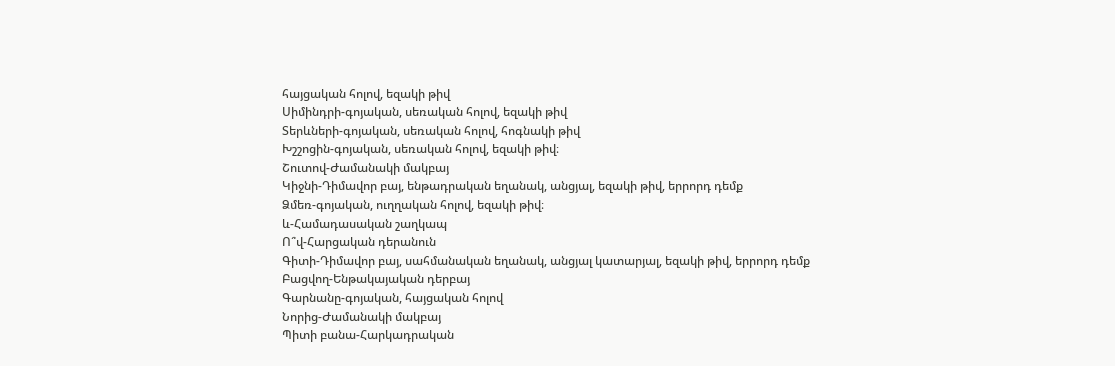հայցական հոլով, եզակի թիվ
Սիմինդրի-գոյական, սեռական հոլով, եզակի թիվ
Տերևների-գոյական, սեռական հոլով, հոգնակի թիվ
Խշշոցին-գոյական, սեռական հոլով, եզակի թիվ։
Շուտով-Ժամանակի մակբայ
Կիջնի-Դիմավոր բայ, ենթադրական եղանակ, անցյալ, եզակի թիվ, երրորդ դեմք
Ձմեռ-գոյական, ուղղական հոլով, եզակի թիվ։
և-Համադասական շաղկապ
Ո՞վ-Հարցական դերանուն
Գիտի-Դիմավոր բայ, սահմանական եղանակ, անցյալ կատարյալ, եզակի թիվ, երրորդ դեմք
Բացվող-Ենթակայական դերբայ
Գարնանը-գոյական, հայցական հոլով
Նորից-Ժամանակի մակբայ
Պիտի բանա-Հարկադրական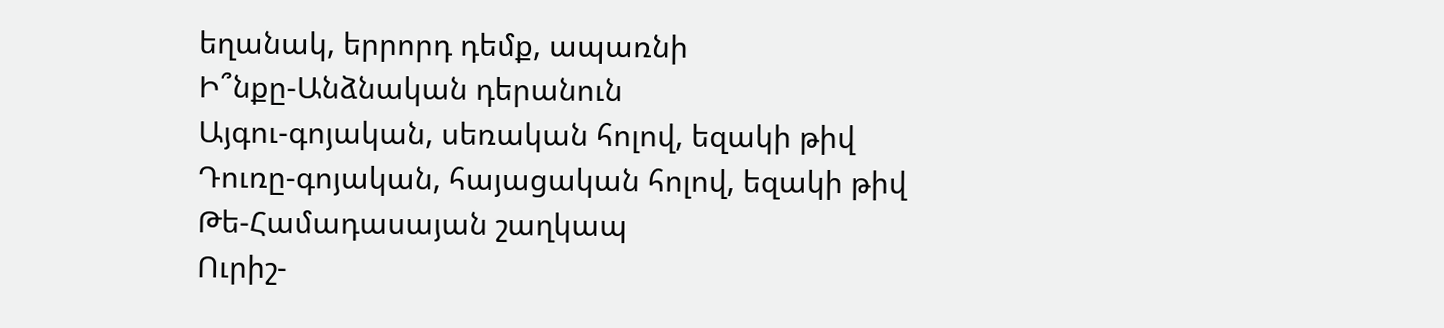եղանակ, երրորդ դեմք, ապառնի
Ի՞նքը-Անձնական դերանուն
Այգու-գոյական, սեռական հոլով, եզակի թիվ
Դուռը-գոյական, հայացական հոլով, եզակի թիվ
Թե-Համադասայան շաղկապ
Ուրիշ-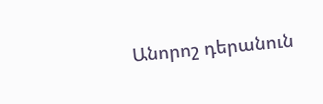Անորոշ դերանուն